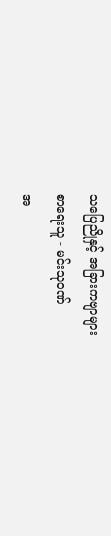သပြေညိုနှင့် အခြားကဗျာများ
စာရေးသူ - မင်းသုဝဏ်
အ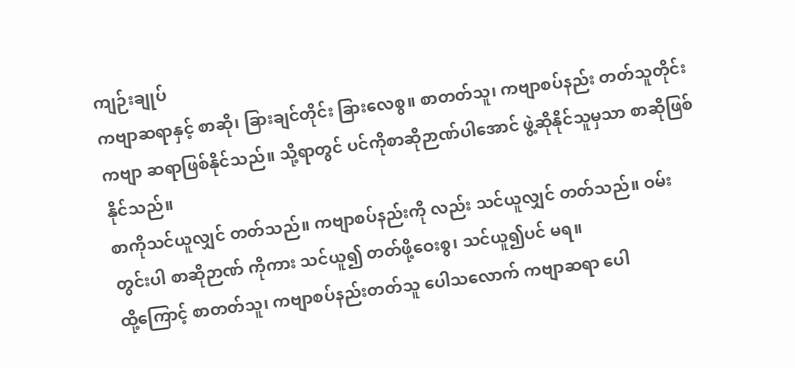ကျဉ်းချုပ်
ကဗျာဆရာနှင့် စာဆို၊ ခြားချင်တိုင်း ခြားလေစွ။ စာတတ်သူ၊ ကဗျာစပ်နည်း တတ်သူတိုင်း ကဗျာ ဆရာဖြစ်နိုင်သည်။ သို့ရာတွင် ပင်ကိုစာဆိုဉာဏ်ပါအောင် ဖွဲ့ဆိုနိုင်သူမှသာ စာဆိုဖြစ်နိုင်သည်။
စာကိုသင်ယူလျှင် တတ်သည်။ ကဗျာစပ်နည်းကို လည်း သင်ယူလျှင် တတ်သည်။ ဝမ်းတွင်းပါ စာဆိုဉာဏ် ကိုကား သင်ယူ၍ တတ်ဖို့ဝေးစွ၊ သင်ယူ၍ပင် မရ။
ထို့ကြောင့် စာတတ်သူ၊ ကဗျာစပ်နည်းတတ်သူ ပေါသလောက် ကဗျာဆရာ ပေါ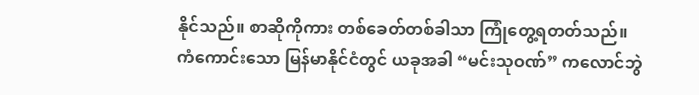နိုင်သည်။ စာဆိုကိုကား တစ်ခေတ်တစ်ခါသာ ကြုံတွေ့ရတတ်သည်။
ကံကောင်းသော မြန်မာနိုင်ငံတွင် ယခုအခါ “မင်းသုဝဏ်” ကလောင်ဘွဲ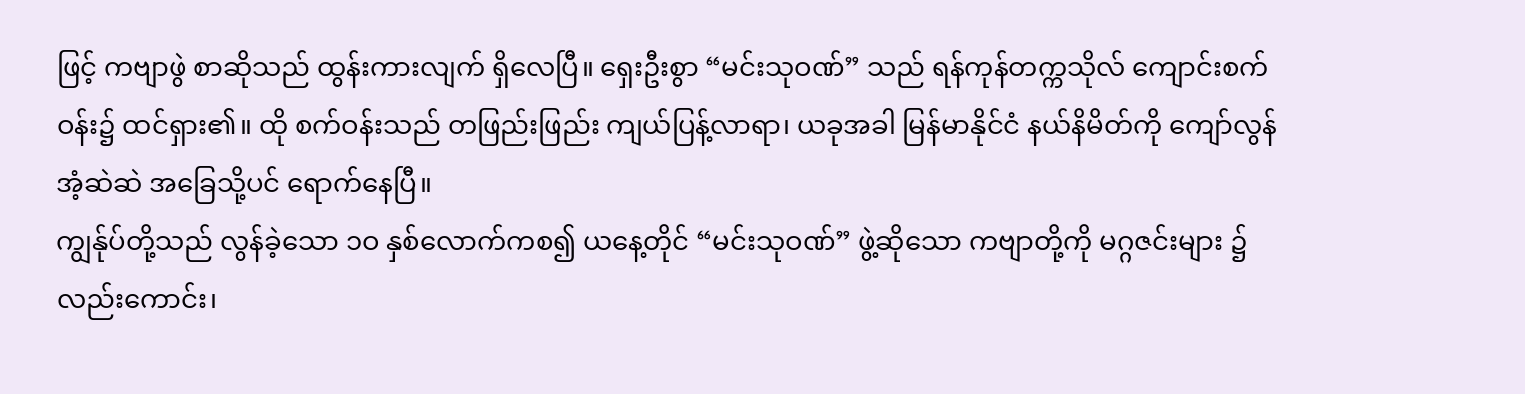ဖြင့် ကဗျာဖွဲ စာဆိုသည် ထွန်းကားလျက် ရှိလေပြီ။ ရှေးဦးစွာ “မင်းသုဝဏ်” သည် ရန်ကုန်တက္ကသိုလ် ကျောင်းစက်ဝန်း၌ ထင်ရှား၏။ ထို စက်ဝန်းသည် တဖြည်းဖြည်း ကျယ်ပြန့်လာရာ၊ ယခုအခါ မြန်မာနိုင်ငံ နယ်နိမိတ်ကို ကျော်လွန်အံ့ဆဲဆဲ အခြေသို့ပင် ရောက်နေပြီ။
ကျွန်ုပ်တို့သည် လွန်ခဲ့သော ၁ဝ နှစ်လောက်ကစ၍ ယနေ့တိုင် “မင်းသုဝဏ်” ဖွဲ့ဆိုသော ကဗျာတို့ကို မဂ္ဂဇင်းများ ၌လည်းကောင်း၊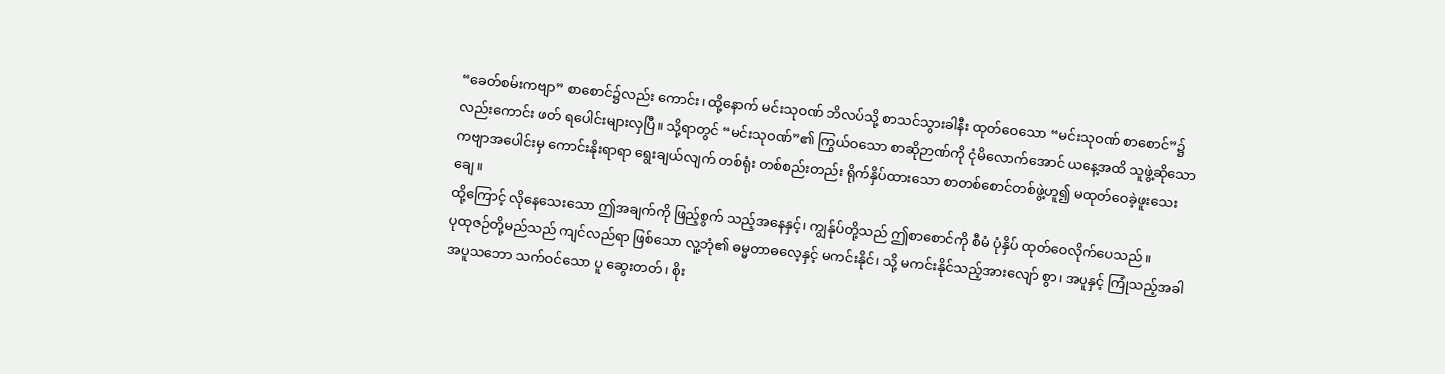“ခေတ်စမ်းကဗျာ” စာစောင်၌လည်း ကောင်း၊ ထို့နောက် မင်းသုဝဏ် ဘိလပ်သို့ စာသင်သွားခါနီး ထုတ်ဝေသော “မင်းသုဝဏ် စာစောင်”၌လည်းကောင်း ဖတ် ရပေါင်းများလှပြီ။ သို့ရာတွင် “မင်းသုဝဏ်”၏ ကြွယ်ဝသော စာဆိုဉာဏ်ကို ငုံမိလောက်အောင် ယနေ့အထိ သူဖွဲ့ဆိုသော ကဗျာအပေါင်းမှ ကောင်းနိုးရာရာ ရွေးချယ်လျက် တစ်ရုံး တစ်စည်းတည်း ရိုက်နှိပ်ထားသော စာတစ်စောင်တစ်ဖွဲ့ဟူ၍ မထုတ်ဝေခဲ့ဖူးသေးချေ။
ထို့ကြောင့် လိုနေသေးသော ဤအချက်ကို ဖြည့်စွက် သည့်အနေနှင့်၊ ကျွန်ုပ်တို့သည် ဤစာစောင်ကို စီမံ ပုံနှိပ် ထုတ်ဝေလိုက်ပေသည်။
ပုထုဇဉ်တို့မည်သည် ကျင်လည်ရာ ဖြစ်သော လူ့ဘုံ၏ ဓမ္မတာဓလေ့နှင့် မကင်းနိုင်၊ သို့ မကင်းနိုင်သည့်အားလျော် စွာ၊ အပူနှင့် ကြုံသည့်အခါ အပူသဘော သက်ဝင်သော ပူ ဆွေးတတ်၊ စိုး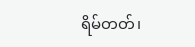ရိမ်တတ်၊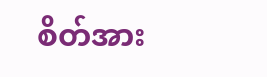စိတ်အား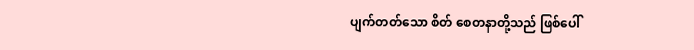ပျက်တတ်သော စိတ် စေတနာတို့သည် ဖြစ်ပေါ်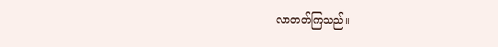လာတတ်ကြသည်။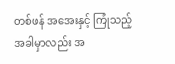တစ်ဖန် အအေးနှင့် ကြုံသည့်အခါမှာလည်း အ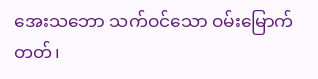အေးသဘော သက်ဝင်သော ဝမ်းမြောက်တတ်၊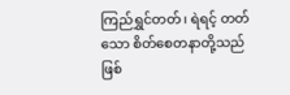ကြည်ရွှင်တတ်၊ ရဲရင့် တတ်သော စိတ်စေတနာတို့သည် ဖြစ်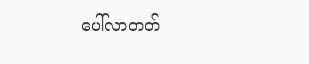ပေါ်လာတတ်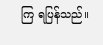ကြ ရပြန်သည်။